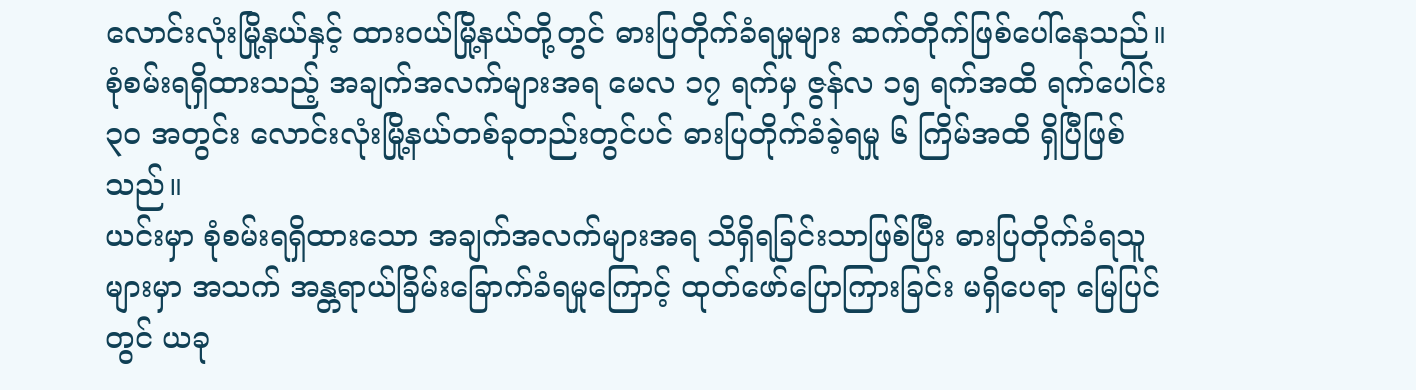လောင်းလုံးမြို့နယ်နှင့် ထားဝယ်မြို့နယ်တို့တွင် ဓားပြတိုက်ခံရမှုများ ဆက်တိုက်ဖြစ်ပေါ်နေသည်။
စုံစမ်းရရှိထားသည့် အချက်အလက်များအရ မေလ ၁၇ ရက်မှ ဇွန်လ ၁၅ ရက်အထိ ရက်ပေါင်း ၃၀ အတွင်း လောင်းလုံးမြို့နယ်တစ်ခုတည်းတွင်ပင် ဓားပြတိုက်ခံခဲ့ရမှု ၆ ကြိမ်အထိ ရှိပြီဖြစ်သည်။
ယင်းမှာ စုံစမ်းရရှိထားသော အချက်အလက်များအရ သိရှိရခြင်းသာဖြစ်ပြီး ဓားပြတိုက်ခံရသူများမှာ အသက် အန္တရာယ်ခြိမ်းခြောက်ခံရမှုကြောင့် ထုတ်ဖော်ပြောကြားခြင်း မရှိပေရာ မြေပြင်တွင် ယခု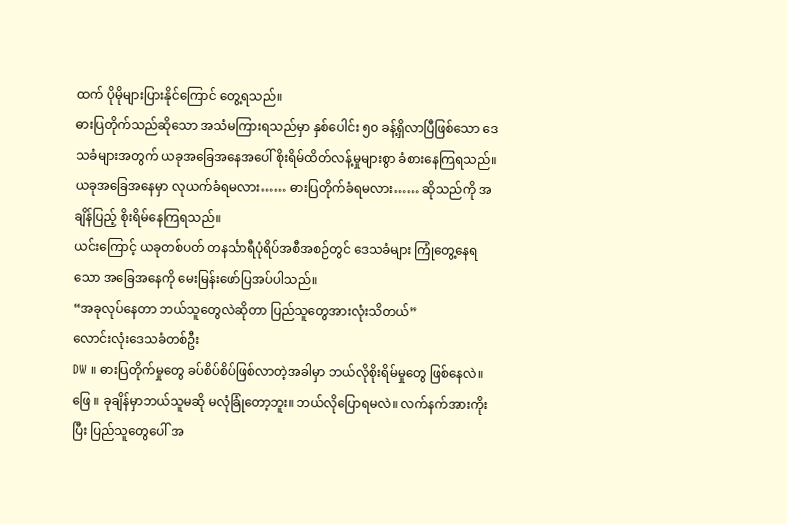ထက် ပိုမိုများပြားနိုင်ကြောင် တွေ့ရသည်။
ဓားပြတိုက်သည်ဆိုသော အသံမကြားရသည်မှာ နှစ်ပေါင်း ၅၀ ခန့်ရှိလာပြီဖြစ်သော ဒေသခံများအတွက် ယခုအခြေအနေအပေါ် စိုးရိမ်ထိတ်လန့်မှုများစွာ ခံစားနေကြရသည်။
ယခုအခြေအနေမှာ လုယက်ခံရမလား…… ဓားပြတိုက်ခံရမလား…… ဆိုသည်ကို အချိန်ပြည့် စိုးရိမ်နေကြရသည်။
ယင်းကြောင့် ယခုတစ်ပတ် တနင်္သာရီပုံရိပ်အစီအစဉ်တွင် ဒေသခံများ ကြုံတွေ့နေရသော အခြေအနေကို မေးမြန်းဖော်ပြအပ်ပါသည်။
“အခုလုပ်နေတာ ဘယ်သူတွေလဲဆိုတာ ပြည်သူတွေအားလုံးသိတယ်”
လောင်းလုံးဒေသခံတစ်ဦး
DW ။ ဓားပြတိုက်မှုတွေ ခပ်စိပ်စိပ်ဖြစ်လာတဲ့အခါမှာ ဘယ်လိုစိုးရိမ်မှုတွေ ဖြစ်နေလဲ။
ဖြေ ။ ခုချိန်မှာဘယ်သူမဆို မလုံခြုံတော့ဘူး။ ဘယ်လိုပြောရမလဲ။ လက်နက်အားကိုးပြီး ပြည်သူတွေပေါ် အ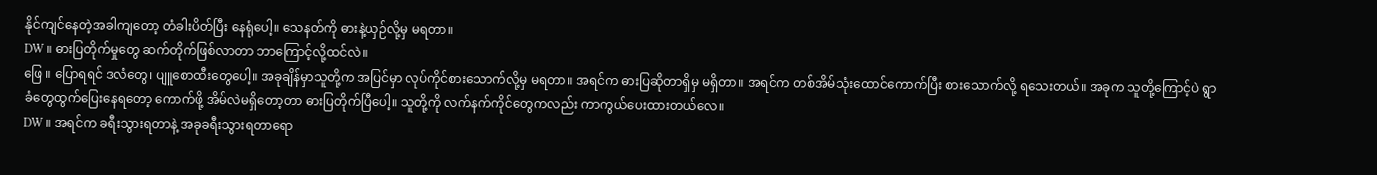နိုင်ကျင်နေတဲ့အခါကျတော့ တံခါးပိတ်ပြီး နေရုံပေါ့။ သေနတ်ကို ဓားနဲ့ယှဉ်လို့မှ မရတာ။
DW ။ ဓားပြတိုက်မှုတွေ ဆက်တိုက်ဖြစ်လာတာ ဘာကြောင့်လို့ထင်လဲ။
ဖြေ ။ ပြောရရင် ဒလံတွေ၊ ပျူစောထီးတွေပေါ့။ အခုချိန်မှာသူတို့က အပြင်မှာ လုပ်ကိုင်စားသောက်လို့မှ မရတာ။ အရင်က ဓားပြဆိုတာရှိမှ မရှိတာ။ အရင်က တစ်အိမ်သုံးထောင်ကောက်ပြီး စားသောက်လို့ ရသေးတယ်။ အခုက သူတို့ကြောင့်ပဲ ရွာခံတွေထွက်ပြေးနေရတော့ ကောက်ဖို့ အိမ်လဲမရှိတော့တာ ဓားပြတိုက်ပြီပေါ့။ သူတို့ကို လက်နက်ကိုင်တွေကလည်း ကာကွယ်ပေးထားတယ်လေ။
DW ။ အရင်က ခရီးသွားရတာနဲ့ အခုခရီးသွားရတာရော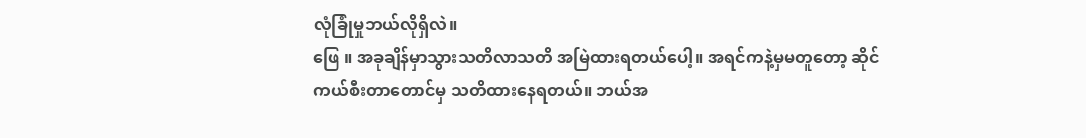လုံခြုံမှုဘယ်လိုရှိလဲ။
ဖြေ ။ အခုချိန်မှာသွားသတိလာသတိ အမြဲထားရတယ်ပေါ့။ အရင်ကနဲ့မှမတူတော့ ဆိုင်ကယ်စီးတာတောင်မှ သတိထားနေရတယ်။ ဘယ်အ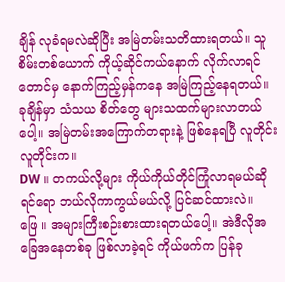ချိန် လုခံရမလဲဆိုပြီး အမြဲတမ်းသတိထားရတယ်။ သူစိမ်းတစ်ယောက် ကိုယ့်ဆိုင်ကယ်နောက် လိုက်လာရင်တောင်မှ နောက်ကြည့်မှန်ကနေ အမြဲကြည့်နေရတယ်။ ခုချိန်မှာ သံသယ စိတ်တွေ များသထက်များလာတယ်ပေါ့။ အမြဲတမ်းအကြောက်တရားနဲ့ ဖြစ်နေရပြီ လူတိုင်း လူတိုင်းက။
DW ။ တကယ်လို့များ ကိုယ်ကိုယ်တိုင်ကြုံလာရမယ်ဆိုရင်ရော ဘယ်လိုကာကွယ်မယ်လို့ ပြင်ဆင်ထားလဲ။
ဖြေ ။ အများကြီးစဉ်းစားထားရတယ်ပေါ့။ အဲဒီလိုအခြေအနေတစ်ခု ဖြစ်လာခဲ့ရင် ကိုယ်ဖက်က ပြန်ခု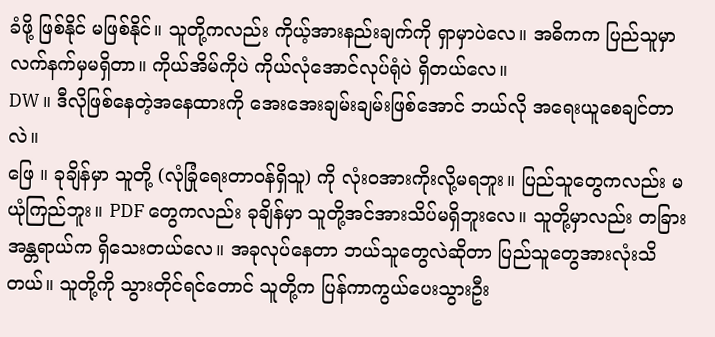ခံဖို့ ဖြစ်နိုင် မဖြစ်နိုင်။ သူတို့ကလည်း ကိုယ့်အားနည်းချက်ကို ရှာမှာပဲလေ။ အဓိကက ပြည်သူမှာ လက်နက်မှမရှိတာ။ ကိုယ်အိမ်ကိုပဲ ကိုယ်လုံအောင်လုပ်ရုံပဲ ရှိတယ်လေ။
DW ။ ဒီလိုဖြစ်နေတဲ့အနေထားကို အေးအေးချမ်းချမ်းဖြစ်အောင် ဘယ်လို အရေးယူစေချင်တာလဲ။
ဖြေ ။ ခုချိန်မှာ သူတို့ (လုံခြုံရေးတာဝန်ရှိသူ) ကို လုံးဝအားကိုးလို့မရဘူး။ ပြည်သူတွေကလည်း မယုံကြည်ဘူး။ PDF တွေကလည်း ခုချိန်မှာ သူတို့အင်အားသိပ်မရှိဘူးလေ။ သူတို့မှာလည်း တခြားအန္တရာယ်က ရှိသေးတယ်လေ။ အခုလုပ်နေတာ ဘယ်သူတွေလဲဆိုတာ ပြည်သူတွေအားလုံးသိတယ်။ သူတို့ကို သွားတိုင်ရင်တောင် သူတို့က ပြန်ကာကွယ်ပေးသွားဦး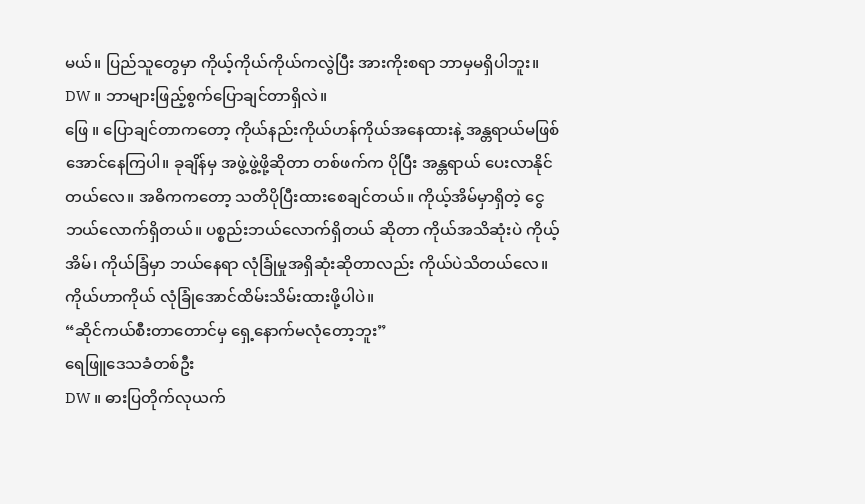မယ်။ ပြည်သူတွေမှာ ကိုယ့်ကိုယ်ကိုယ်ကလွဲပြီး အားကိုးစရာ ဘာမှမရှိပါဘူး။
DW ။ ဘာများဖြည့်စွက်ပြောချင်တာရှိလဲ။
ဖြေ ။ ပြောချင်တာကတော့ ကိုယ်နည်းကိုယ်ဟန်ကိုယ်အနေထားနဲ့ အန္တရာယ်မဖြစ် အောင်နေကြပါ။ ခုချိန်မှ အဖွဲ့ဖွဲ့ဖို့ဆိုတာ တစ်ဖက်က ပိုပြီး အန္တရာယ် ပေးလာနိုင်တယ်လေ။ အဓိကကတော့ သတိပိုပြီးထားစေချင်တယ်။ ကိုယ့်အိမ်မှာရှိတဲ့ ငွေ ဘယ်လောက်ရှိတယ်။ ပစ္စည်းဘယ်လောက်ရှိတယ် ဆိုတာ ကိုယ်အသိဆုံးပဲ ကိုယ့်အိမ်၊ ကိုယ်ခြံမှာ ဘယ်နေရာ လုံခြုံမှုအရှိဆုံးဆိုတာလည်း ကိုယ်ပဲသိတယ်လေ။ ကိုယ်ဟာကိုယ် လုံခြုံအောင်ထိမ်းသိမ်းထားဖို့ပါပဲ။
“ဆိုင်ကယ်စီးတာတောင်မှ ရှေ့နောက်မလုံတော့ဘူး”
ရေဖြူဒေသခံတစ်ဦး
DW ။ ဓားပြတိုက်လုယက်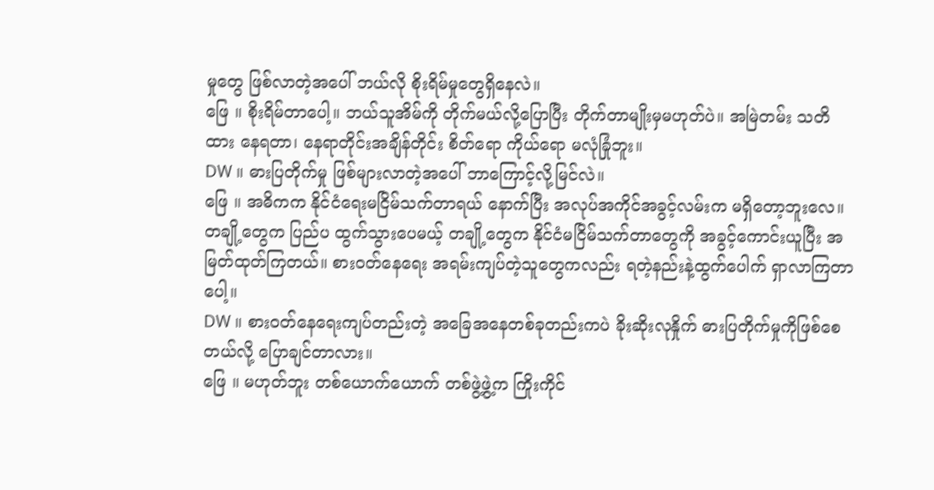မှုတွေ ဖြစ်လာတဲ့အပေါ် ဘယ်လို စိုးရိမ်မှုတွေရှိနေလဲ။
ဖြေ ။ စိုးရိမ်တာပေါ့။ ဘယ်သူအိမ်ကို တိုက်မယ်လို့ပြောပြီး တိုက်တာမျိုးမှမဟုတ်ပဲ။ အမြဲတမ်း သတိထား နေရတာ၊ နေရာတိုင်းအချိန်တိုင်း စိတ်ရော ကိုယ်ရော မလုံခြုံဘူး။
DW ။ ဓားပြတိုက်မှု ဖြစ်များလာတဲ့အပေါ် ဘာကြောင့်လို့မြင်လဲ။
ဖြေ ။ အဓိကက နိုင်ငံရေးမငြိမ်သက်တာရယ် နောက်ပြီး အလုပ်အကိုင်အခွင့်လမ်းက မရှိတော့ဘူးလေ။ တချို့တွေက ပြည်ပ ထွက်သွားပေမယ့် တချို့တွေက နိုင်ငံမငြိမ်သက်တာတွေကို အခွင့်ကောင်းယူပြီး အမြတ်ထုတ်ကြတယ်။ စားဝတ်နေရေး အရမ်းကျပ်တဲ့သူတွေကလည်း ရတဲ့နည်းနဲ့ထွက်ပေါက် ရှာလာကြတာပေါ့။
DW ။ စားဝတ်နေရေးကျပ်တည်းတဲ့ အခြေအနေတစ်ခုတည်းကပဲ ခိုးဆိုးလုနှိုက် ဓားပြတိုက်မှုကိုဖြစ်စေတယ်လို့ ပြောချင်တာလား။
ဖြေ ။ မဟုတ်ဘူး တစ်ယောက်ယောက် တစ်ဖွဲ့ဖွဲ့က ကြိုးကိုင်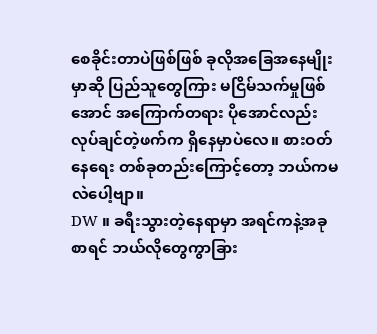စေခိုင်းတာပဲဖြစ်ဖြစ် ခုလိုအခြေအနေမျိုးမှာဆို ပြည်သူတွေကြား မငြိမ်သက်မှုဖြစ်အောင် အကြောက်တရား ပိုအောင်လည်း လုပ်ချင်တဲ့ဖက်က ရှိနေမှာပဲလေ။ စားဝတ်နေရေး တစ်ခုတည်းကြောင့်တော့ ဘယ်ကမလဲပေါ့ဗျာ။
DW ။ ခရီးသွားတဲ့နေရာမှာ အရင်ကနဲ့အခုစာရင် ဘယ်လိုတွေကွာခြား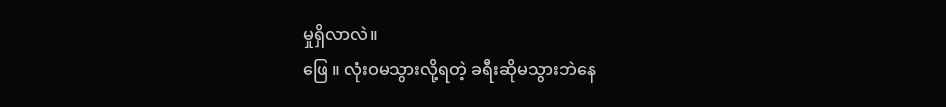မှုရှိလာလဲ။
ဖြေ ။ လုံးဝမသွားလို့ရတဲ့ ခရီးဆိုမသွားဘဲနေ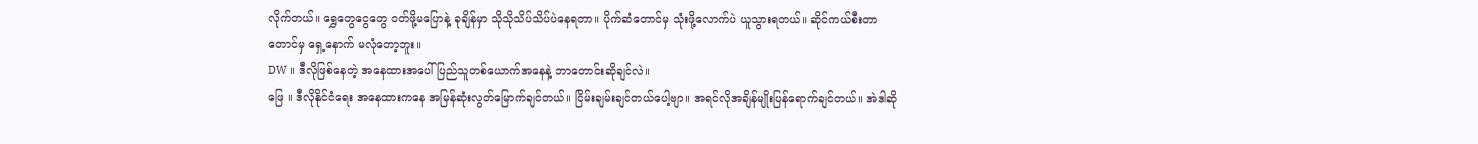လိုက်တယ်။ ရွှေတွေငွေတွေ ဝတ်ဖို့မပြောနဲ့ ခုချိန်မှာ သိုသိုသိပ်သိပ်ပဲနေရတာ။ ပိုက်ဆံတောင်မှ သုံးဖို့လောက်ပဲ ယူသွားရတယ်။ ဆိုင်ကယ်စီးတာတောင်မှ ရှေ့နောက် မလုံတော့ဘူး။
DW ။ ဒီလိုဖြစ်နေတဲ့ အနေထားအပေါ် ပြည်သူတစ်ယောက်အနေနဲ့ ဘာတောင်းဆိုချင်လဲ။
ဖြေ ။ ဒီလိုနိုင်ငံရေး အနေထားကနေ အမြန်ဆုံးလွတ်မြောက်ချင်တယ်။ ငြိမ်းချမ်းချင်တယ်ပေါ့ဗျာ။ အရင်လိုအချိန်မျိုးပြန်ရောက်ချင်တယ်။ အဲဒါဆို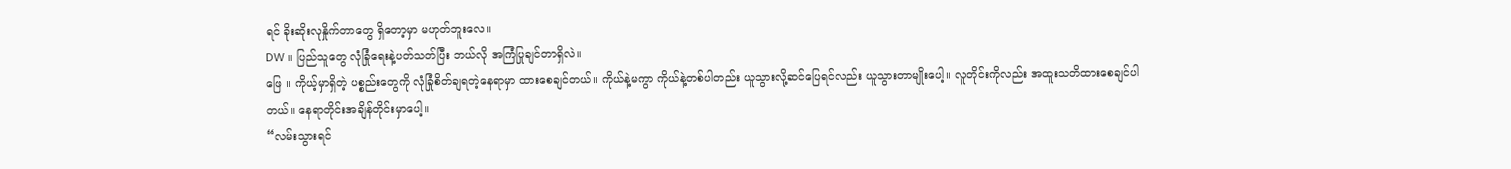ရင် ခိုးဆိုးလုနှိုက်တာတွေ ရှိတော့မှာ မဟုတ်ဘူးလေ။
DW ။ ပြည်သူတွေ လုံခြုံရေးနဲ့ပတ်သတ်ပြီး ဘယ်လို အကြံပြုချင်တာရှိလဲ။
ဖြေ ။ ကိုယ့်မှာရှိတဲ့ ပစ္စည်းတွေကို လုံခြုံစိတ်ချရတဲ့နေရာမှာ ထားစေချင်တယ်။ ကိုယ်နဲ့မကွာ ကိုယ်နဲ့တစ်ပါတည်း ယူသွားလို့ဆင်ပြေရင်လည်း ယူသွားတာမျိုးပေါ့။ လူတိုင်းကိုလည်း အထူးသတိထားစေချင်ပါတယ်။ နေရာတိုင်းအချိန်တိုင်းမှာပေါ့။
“လမ်းသွားရင်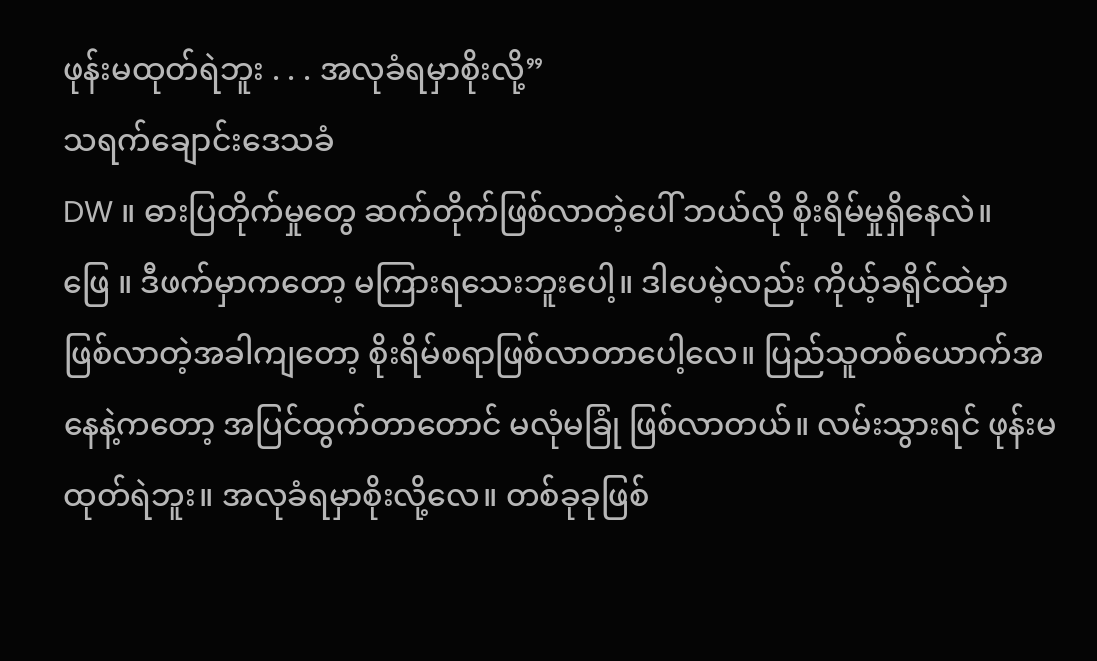ဖုန်းမထုတ်ရဲဘူး . . . အလုခံရမှာစိုးလို့”
သရက်ချောင်းဒေသခံ
DW ။ ဓားပြတိုက်မှုတွေ ဆက်တိုက်ဖြစ်လာတဲ့ပေါ် ဘယ်လို စိုးရိမ်မှုရှိနေလဲ။
ဖြေ ။ ဒီဖက်မှာကတော့ မကြားရသေးဘူးပေါ့။ ဒါပေမဲ့လည်း ကိုယ့်ခရိုင်ထဲမှာ ဖြစ်လာတဲ့အခါကျတော့ စိုးရိမ်စရာဖြစ်လာတာပေါ့လေ။ ပြည်သူတစ်ယောက်အနေနဲ့ကတော့ အပြင်ထွက်တာတောင် မလုံမခြုံ ဖြစ်လာတယ်။ လမ်းသွားရင် ဖုန်းမထုတ်ရဲဘူး။ အလုခံရမှာစိုးလို့လေ။ တစ်ခုခုဖြစ်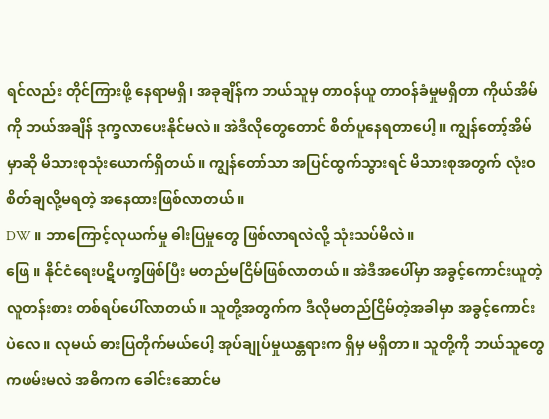ရင်လည်း တိုင်ကြားဖို့ နေရာမရှိ၊ အခုချိန်က ဘယ်သူမှ တာဝန်ယူ တာဝန်ခံမှုမရှိတာ ကိုယ်အိမ်ကို ဘယ်အချိန် ဒုက္ခလာပေးနိုင်မလဲ။ အဲဒီလိုတွေတောင် စိတ်ပူနေရတာပေါ့။ ကျွန်တော့်အိမ်မှာဆို မိသားစုသုံးယောက်ရှိတယ်။ ကျွန်တော်သာ အပြင်ထွက်သွားရင် မိသားစုအတွက် လုံးဝစိတ်ချလို့မရတဲ့ အနေထားဖြစ်လာတယ်။
DW ။ ဘာကြောင့်လုယက်မှု ဓါးပြမှုတွေ ဖြစ်လာရလဲလို့ သုံးသပ်မိလဲ။
ဖြေ ။ နိုင်ငံရေးပဋိပက္ခဖြစ်ပြီး မတည်မငြိမ်ဖြစ်လာတယ်။ အဲဒီအပေါ်မှာ အခွင့်ကောင်းယူတဲ့ လူတန်းစား တစ်ရပ်ပေါ်လာတယ်။ သူတို့အတွက်က ဒီလိုမတည်ငြိမ်တဲ့အခါမှာ အခွင့်ကောင်းပဲလေ။ လုမယ် ဓားပြတိုက်မယ်ပေါ့ အုပ်ချုပ်မှုယန္တရားက ရှိမှ မရှိတာ။ သူတို့ကို ဘယ်သူတွေကဖမ်းမလဲ အဓိကက ခေါင်းဆောင်မ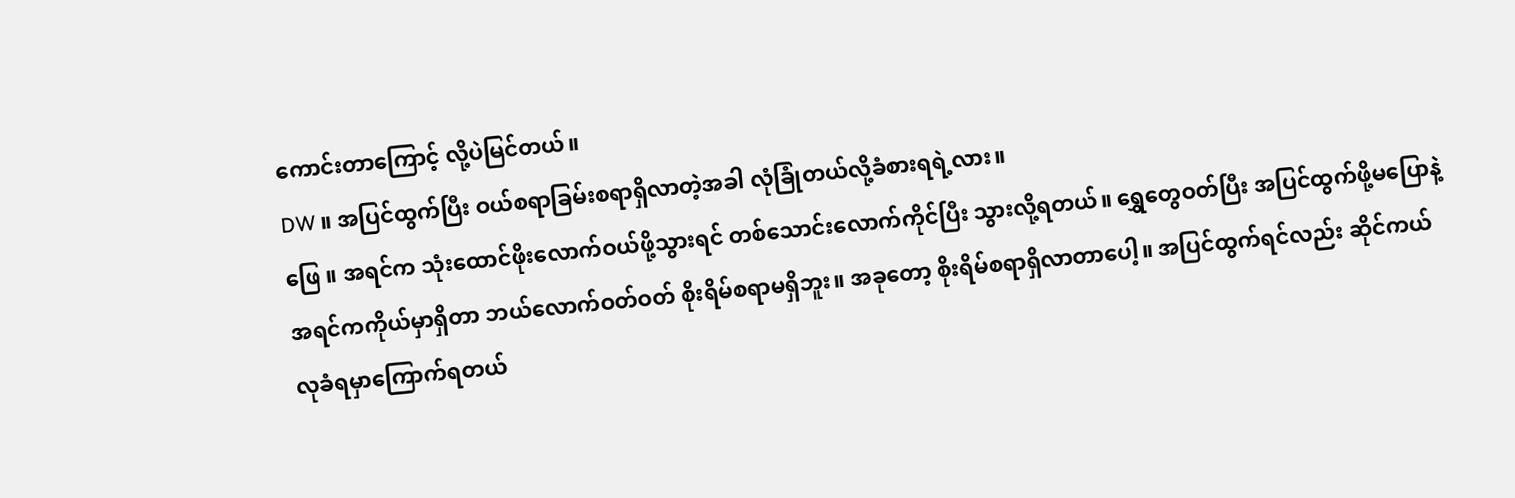ကောင်းတာကြောင့် လို့ပဲမြင်တယ်။
DW ။ အပြင်ထွက်ပြီး ဝယ်စရာခြမ်းစရာရှိလာတဲ့အခါ လုံခြုံတယ်လို့ခံစားရရဲ့လား။
ဖြေ ။ အရင်က သုံးထောင်ဖိုးလောက်ဝယ်ဖို့သွားရင် တစ်သောင်းလောက်ကိုင်ပြီး သွားလို့ရတယ်။ ရွှေတွေဝတ်ပြီး အပြင်ထွက်ဖို့မပြောနဲ့ အရင်ကကိုယ်မှာရှိတာ ဘယ်လောက်ဝတ်ဝတ် စိုးရိမ်စရာမရှိဘူး။ အခုတော့ စိုးရိမ်စရာရှိလာတာပေါ့။ အပြင်ထွက်ရင်လည်း ဆိုင်ကယ်လုခံရမှာကြောက်ရတယ်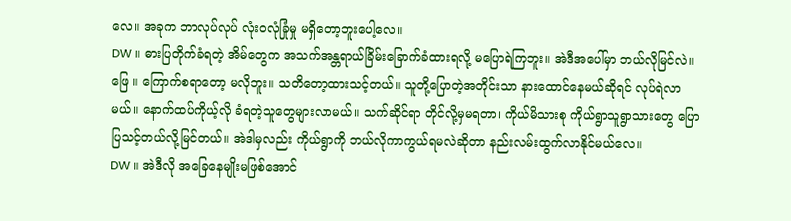လေ။ အခုက ဘာလုပ်လုပ် လုံးဝလုံခြုံမှု မရှိတော့ဘူးပေါ့လေ။
DW ။ ဓားပြတိုက်ခံရတဲ့ အိမ်တွေက အသက်အန္တရာယ်ခြိမ်းခြောက်ခံထားရလို့ မပြောရဲကြဘူး။ အဲဒီအပေါ်မှာ ဘယ်လိုမြင်လဲ။
ဖြေ ။ ကြောက်စရာတော့ မလိုဘူး။ သတိတော့ထားသင့်တယ်။ သူတို့ပြောတဲ့အတိုင်းသာ နားထောင်နေမယ်ဆိုရင် လုပ်ရဲလာမယ်။ နောက်ထပ်ကိုယ့်လို ခံရတဲ့သူတွေများလာမယ်။ သက်ဆိုင်ရာ တိုင်လို့မှမရတာ၊ ကိုယ်မိသားစု ကိုယ်ရွာသူရွာသားတွေ ပြောပြသင့်တယ်လို့မြင်တယ်။ အဲဒါမှလည်း ကိုယ်ရွာကို ဘယ်လိုကာကွယ်ရမလဲဆိုတာ နည်းလမ်းထွက်လာနိုင်မယ်လေ။
DW ။ အဲဒီလို အခြေနေမျိုးမဖြစ်အောင်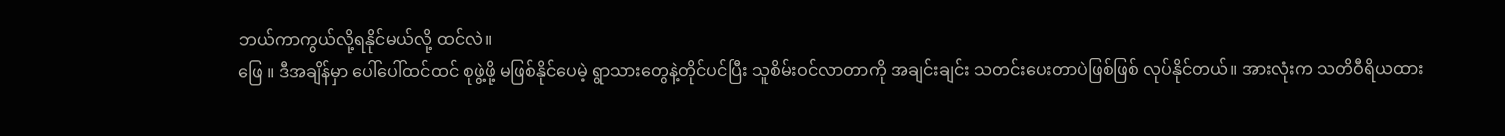ဘယ်ကာကွယ်လို့ရနိုင်မယ်လို့ ထင်လဲ။
ဖြေ ။ ဒီအချိန်မှာ ပေါ်ပေါ်ထင်ထင် စုဖွဲ့ဖို့ မဖြစ်နိုင်ပေမဲ့ ရွာသားတွေနဲ့တိုင်ပင်ပြီး သူစိမ်းဝင်လာတာကို အချင်းချင်း သတင်းပေးတာပဲဖြစ်ဖြစ် လုပ်နိုင်တယ်။ အားလုံးက သတိဝီရိယထား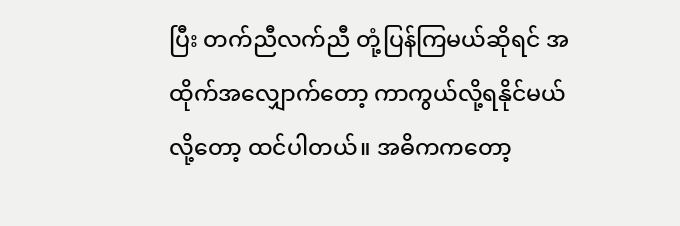ပြီး တက်ညီလက်ညီ တုံ့ပြန်ကြမယ်ဆိုရင် အထိုက်အလျှောက်တော့ ကာကွယ်လို့ရနိုင်မယ်လို့တော့ ထင်ပါတယ်။ အဓိကကတော့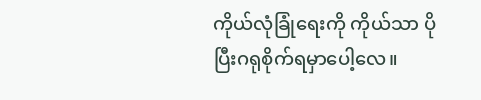ကိုယ်လုံခြုံရေးကို ကိုယ်သာ ပိုပြီးဂရုစိုက်ရမှာပေါ့လေ။